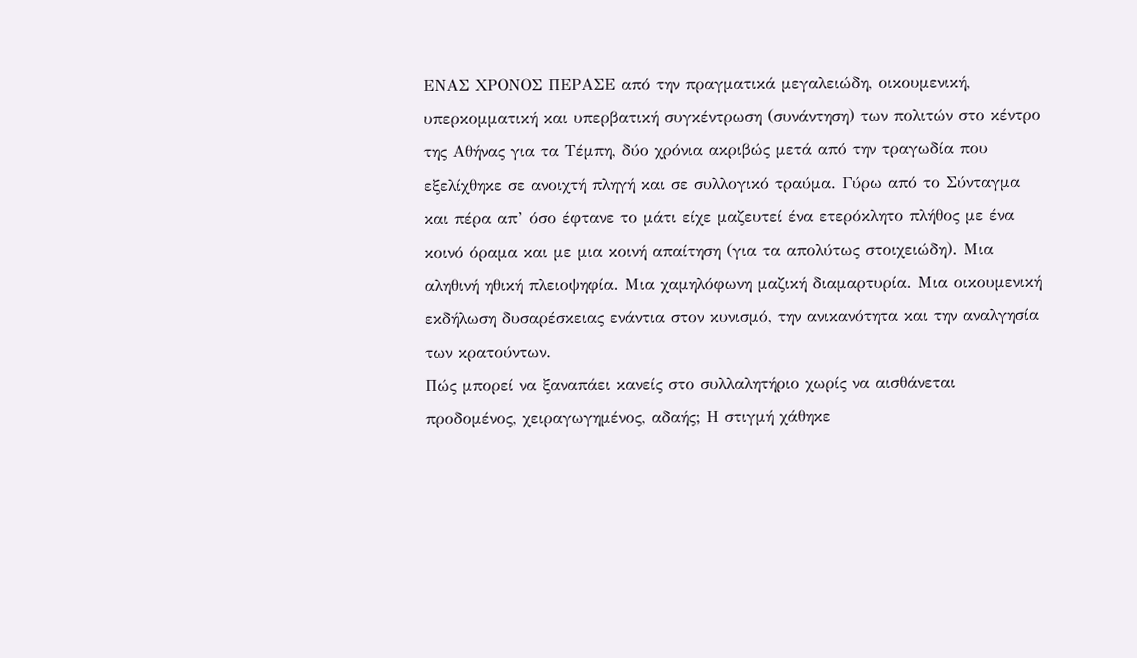ΕΝΑΣ ΧΡΟΝΟΣ ΠΕΡΑΣΕ από την πραγματικά μεγαλειώδη, οικουμενική, υπερκομματική και υπερβατική συγκέντρωση (συνάντηση) των πολιτών στο κέντρο της Αθήνας για τα Τέμπη, δύο χρόνια ακριβώς μετά από την τραγωδία που εξελίχθηκε σε ανοιχτή πληγή και σε συλλογικό τραύμα. Γύρω από το Σύνταγμα και πέρα απ’ όσο έφτανε το μάτι είχε μαζευτεί ένα ετερόκλητο πλήθος με ένα κοινό όραμα και με μια κοινή απαίτηση (για τα απολύτως στοιχειώδη). Μια αληθινή ηθική πλειοψηφία. Μια χαμηλόφωνη μαζική διαμαρτυρία. Μια οικουμενική εκδήλωση δυσαρέσκειας ενάντια στον κυνισμό, την ανικανότητα και την αναλγησία των κρατούντων.
Πώς μπορεί να ξαναπάει κανείς στο συλλαλητήριο χωρίς να αισθάνεται προδομένος, χειραγωγημένος, αδαής; Η στιγμή χάθηκε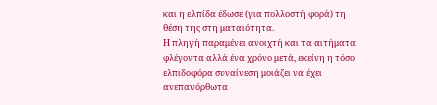και η ελπίδα έδωσε (για πολλοστή φορά) τη θέση της στη ματαιότητα.
Η πληγή παραμένει ανοιχτή και τα αιτήματα φλέγοντα αλλά ένα χρόνο μετά, εκείνη η τόσο ελπιδοφόρα συναίνεση μοιάζει να έχει ανεπανόρθωτα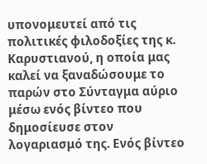υπονομευτεί από τις πολιτικές φιλοδοξίες της κ. Καρυστιανού, η οποία μας καλεί να ξαναδώσουμε το παρών στο Σύνταγμα αύριο μέσω ενός βίντεο που δημοσίευσε στον λογαριασμό της. Ενός βίντεο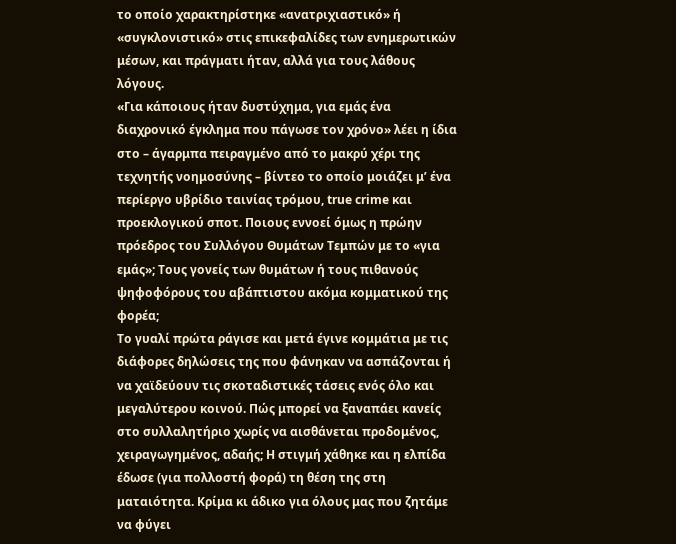το οποίο χαρακτηρίστηκε «ανατριχιαστικό» ή «συγκλονιστικό» στις επικεφαλίδες των ενημερωτικών μέσων, και πράγματι ήταν, αλλά για τους λάθους λόγους.
«Για κάποιους ήταν δυστύχημα, για εμάς ένα διαχρονικό έγκλημα που πάγωσε τον χρόνο» λέει η ίδια στο – άγαρμπα πειραγμένο από το μακρύ χέρι της τεχνητής νοημοσύνης – βίντεο το οποίο μοιάζει μ’ ένα περίεργο υβρίδιο ταινίας τρόμου, true crime και προεκλογικού σποτ. Ποιους εννοεί όμως η πρώην πρόεδρος του Συλλόγου Θυμάτων Τεμπών με το «για εμάς»; Τους γονείς των θυμάτων ή τους πιθανούς ψηφοφόρους του αβάπτιστου ακόμα κομματικού της φορέα;
Το γυαλί πρώτα ράγισε και μετά έγινε κομμάτια με τις διάφορες δηλώσεις της που φάνηκαν να ασπάζονται ή να χαϊδεύουν τις σκοταδιστικές τάσεις ενός όλο και μεγαλύτερου κοινού. Πώς μπορεί να ξαναπάει κανείς στο συλλαλητήριο χωρίς να αισθάνεται προδομένος, χειραγωγημένος, αδαής; Η στιγμή χάθηκε και η ελπίδα έδωσε (για πολλοστή φορά) τη θέση της στη ματαιότητα. Κρίμα κι άδικο για όλους μας που ζητάμε να φύγει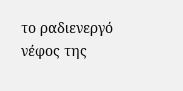το ραδιενεργό νέφος της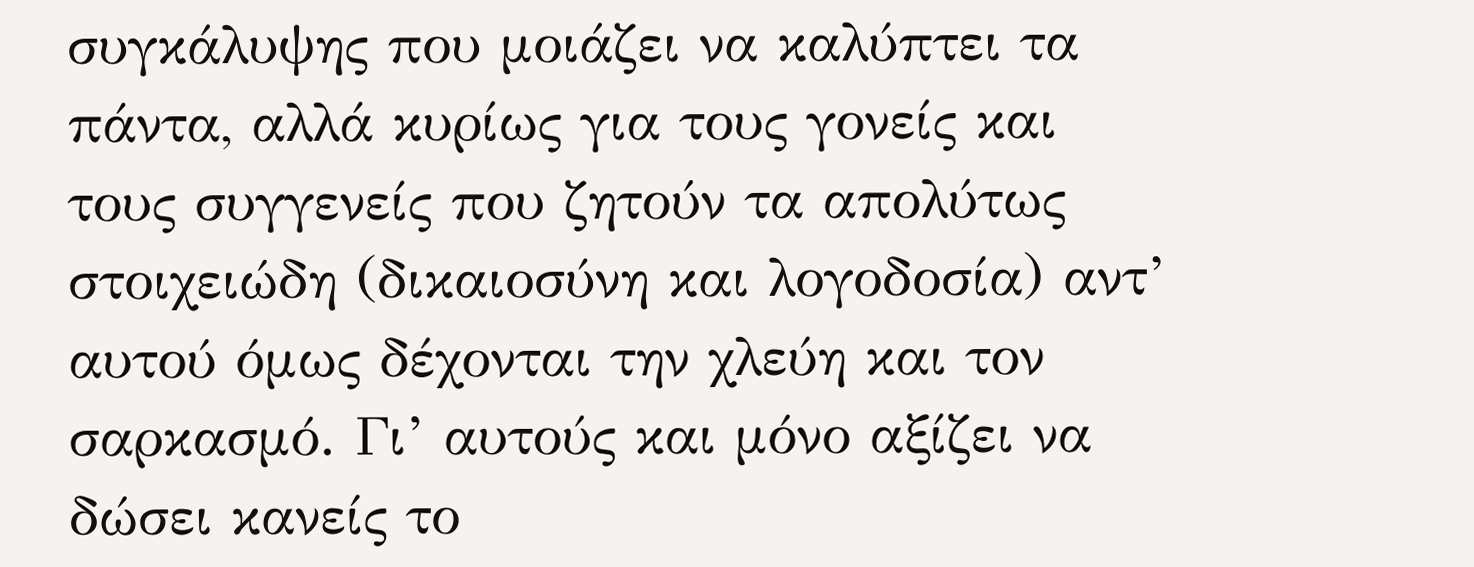συγκάλυψης που μοιάζει να καλύπτει τα πάντα, αλλά κυρίως για τους γονείς και τους συγγενείς που ζητούν τα απολύτως στοιχειώδη (δικαιοσύνη και λογοδοσία) αντ’ αυτού όμως δέχονται την χλεύη και τον σαρκασμό. Γι’ αυτούς και μόνο αξίζει να δώσει κανείς το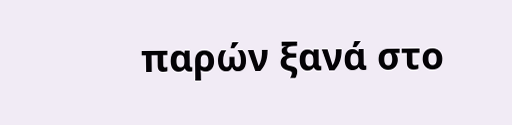παρών ξανά στο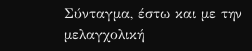Σύνταγμα, έστω και με την μελαγχολική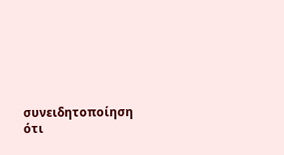συνειδητοποίηση ότι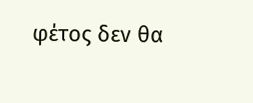φέτος δεν θα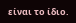είναι το ίδιο.